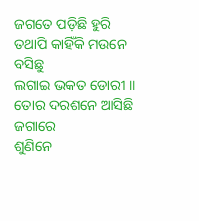ଜଗତେ ପଡ଼ିଛି ହୁରି
ତଥାପି କାହିଁକି ମଉନେ ବସିଛୁ
ଲଗାଇ ଭକତ ଡୋରୀ ॥
ତୋର ଦରଶନେ ଆସିଛି ଜଗାରେ
ଶୁଣିନେ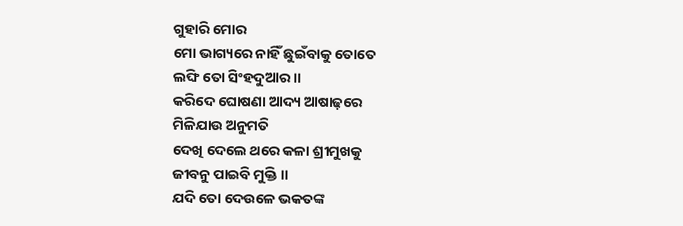ଗୁହାରି ମୋର
ମୋ ଭାଗ୍ୟରେ ନାହିଁ ଛୁଇଁବାକୁ ତୋତେ
ଲଙ୍ଘି ତୋ ସିଂହଦୁଆର ॥
କରିଦେ ଘୋଷଣା ଆଦ୍ୟ ଆଷାଢ଼ରେ
ମିଳିଯାଉ ଅନୁମତି
ଦେଖି ଦେଲେ ଥରେ କଳା ଶ୍ରୀମୁଖକୁ
ଜୀବନୁ ପାଇବି ମୁକ୍ତି ॥
ଯଦି ତୋ ଦେଉଳେ ଭକତଙ୍କ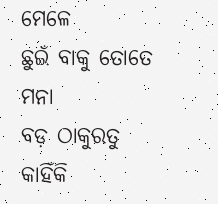ମେଳେ
ଛୁଇଁ ବାକୁ ତୋତେ ମନା
ବଡ଼ ଠାକୁରତୁ କାହିଁକି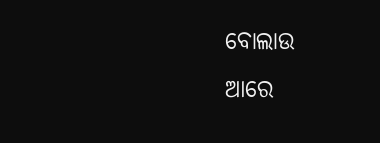ବୋଲାଉ
ଆରେ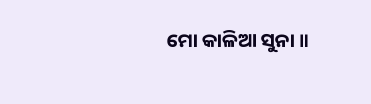ମୋ କାଳିଆ ସୁନା ॥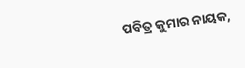ପବିତ୍ର କୁମାର ନାୟକ,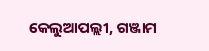କେଲୁଆପଲ୍ଲୀ, ଗଞ୍ଜାମ